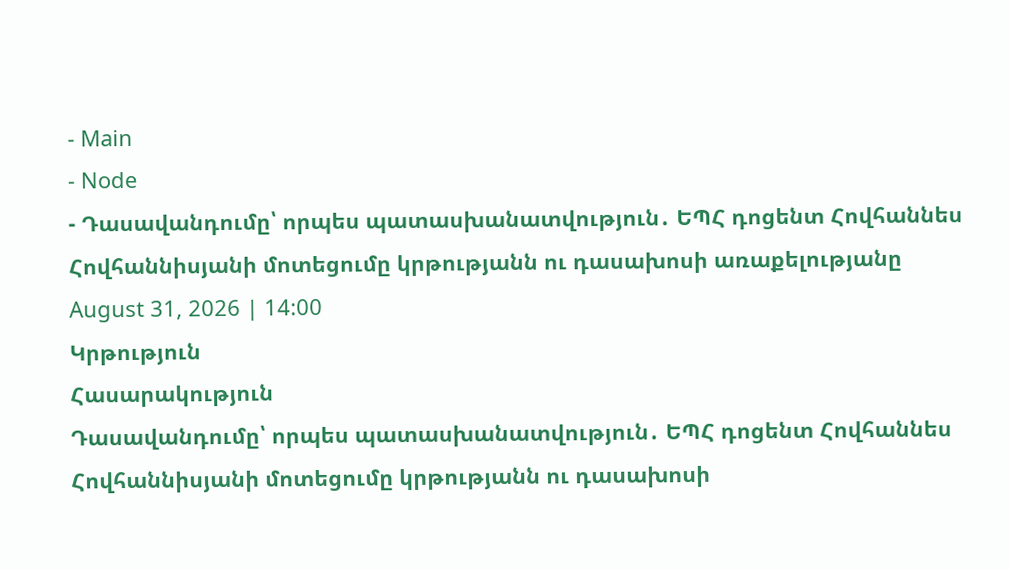- Main
- Node
- Դասավանդումը՝ որպես պատասխանատվություն․ ԵՊՀ դոցենտ Հովհաննես Հովհաննիսյանի մոտեցումը կրթությանն ու դասախոսի առաքելությանը
August 31, 2026 | 14:00
Կրթություն
Հասարակություն
Դասավանդումը՝ որպես պատասխանատվություն․ ԵՊՀ դոցենտ Հովհաննես Հովհաննիսյանի մոտեցումը կրթությանն ու դասախոսի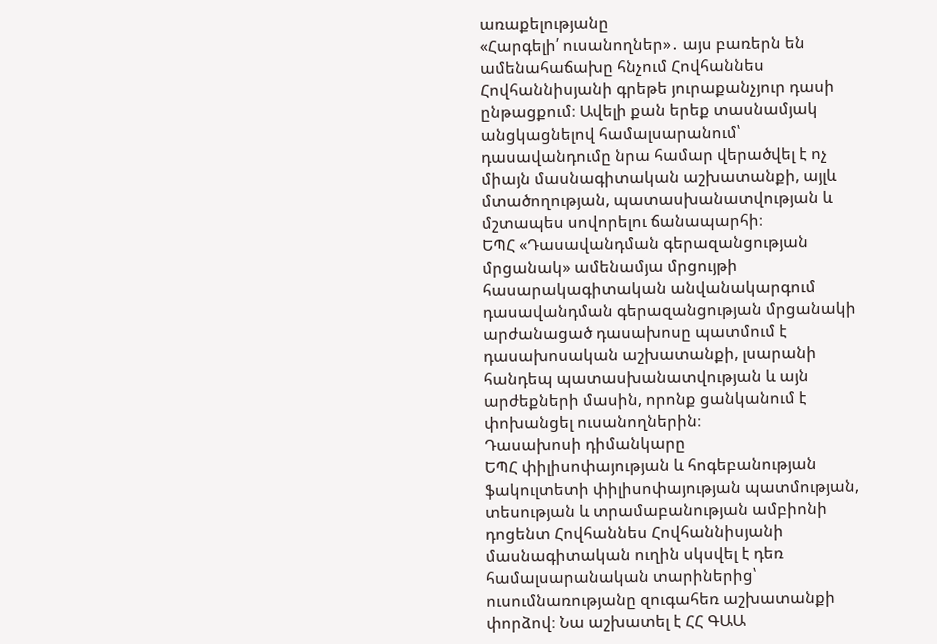առաքելությանը
«Հարգելի՛ ուսանողներ»․ այս բառերն են ամենահաճախը հնչում Հովհաննես Հովհաննիսյանի գրեթե յուրաքանչյուր դասի ընթացքում։ Ավելի քան երեք տասնամյակ անցկացնելով համալսարանում՝ դասավանդումը նրա համար վերածվել է ոչ միայն մասնագիտական աշխատանքի, այլև մտածողության, պատասխանատվության և մշտապես սովորելու ճանապարհի։
ԵՊՀ «Դասավանդման գերազանցության մրցանակ» ամենամյա մրցույթի հասարակագիտական անվանակարգում դասավանդման գերազանցության մրցանակի արժանացած դասախոսը պատմում է դասախոսական աշխատանքի, լսարանի հանդեպ պատասխանատվության և այն արժեքների մասին, որոնք ցանկանում է փոխանցել ուսանողներին։
Դասախոսի դիմանկարը
ԵՊՀ փիլիսոփայության և հոգեբանության ֆակուլտետի փիլիսոփայության պատմության, տեսության և տրամաբանության ամբիոնի դոցենտ Հովհաննես Հովհաննիսյանի մասնագիտական ուղին սկսվել է դեռ համալսարանական տարիներից՝ ուսումնառությանը զուգահեռ աշխատանքի փորձով։ Նա աշխատել է ՀՀ ԳԱԱ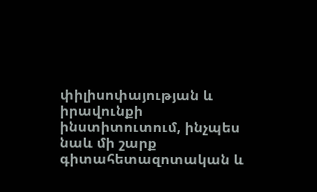փիլիսոփայության և իրավունքի ինստիտուտում, ինչպես նաև մի շարք գիտահետազոտական և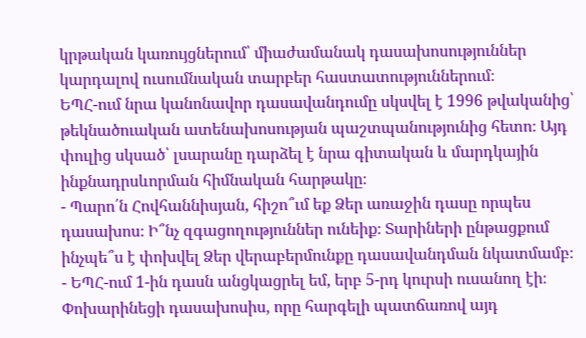կրթական կառույցներում՝ միաժամանակ դասախոսություններ կարդալով ուսումնական տարբեր հաստատություններում։
ԵՊՀ-ում նրա կանոնավոր դասավանդումը սկսվել է 1996 թվականից՝ թեկնածուական ատենախոսության պաշտպանությունից հետո։ Այդ փուլից սկսած՝ լսարանը դարձել է նրա գիտական և մարդկային ինքնադրսևորման հիմնական հարթակը։
- Պարո՛ն Հովհաննիսյան, հիշո՞ւմ եք Ձեր առաջին դասը որպես դասախոս։ Ի՞նչ զգացողություններ ունեիք։ Տարիների ընթացքում ինչպե՞ս է փոխվել Ձեր վերաբերմունքը դասավանդման նկատմամբ։
- ԵՊՀ-ում 1-ին դասն անցկացրել եմ, երբ 5-րդ կուրսի ուսանող էի։ Փոխարինեցի դասախոսիս, որը հարգելի պատճառով այդ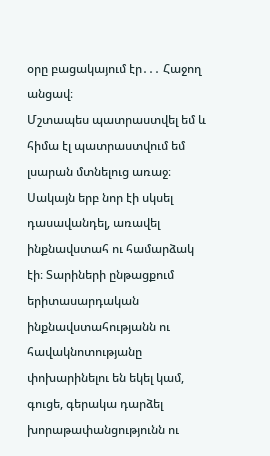օրը բացակայում էր․․․ Հաջող անցավ։
Մշտապես պատրաստվել եմ և հիմա էլ պատրաստվում եմ լսարան մտնելուց առաջ։ Սակայն երբ նոր էի սկսել դասավանդել, առավել ինքնավստահ ու համարձակ էի։ Տարիների ընթացքում երիտասարդական ինքնավստահությանն ու հավակնոտությանը փոխարինելու են եկել կամ, գուցե, գերակա դարձել խորաթափանցությունն ու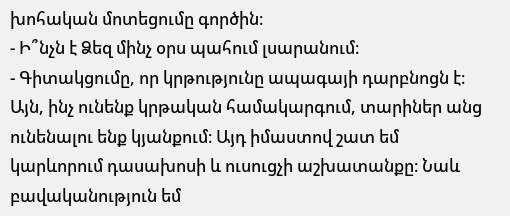խոհական մոտեցումը գործին։
- Ի՞նչն է Ձեզ մինչ օրս պահում լսարանում։
- Գիտակցումը, որ կրթությունը ապագայի դարբնոցն է։ Այն, ինչ ունենք կրթական համակարգում, տարիներ անց ունենալու ենք կյանքում։ Այդ իմաստով շատ եմ կարևորում դասախոսի և ուսուցչի աշխատանքը։ Նաև բավականություն եմ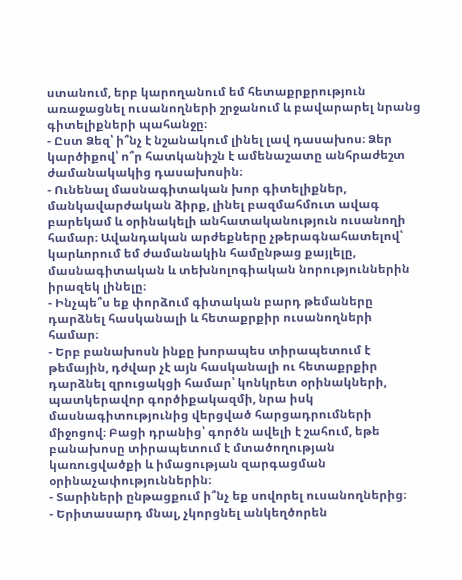ստանում, երբ կարողանում եմ հետաքրքրություն առաջացնել ուսանողների շրջանում և բավարարել նրանց գիտելիքների պահանջը։
- Ըստ Ձեզ՝ ի՞նչ է նշանակում լինել լավ դասախոս։ Ձեր կարծիքով՝ ո՞ր հատկանիշն է ամենաշատը անհրաժեշտ ժամանակակից դասախոսին։
- Ունենալ մասնագիտական խոր գիտելիքներ, մանկավարժական ձիրք, լինել բազմահմուտ ավագ բարեկամ և օրինակելի անհատականություն ուսանողի համար։ Ավանդական արժեքները չթերագնահատելով՝ կարևորում եմ ժամանակին համընթաց քայլելը, մասնագիտական և տեխնոլոգիական նորություններին իրազեկ լինելը։
- Ինչպե՞ս եք փորձում գիտական բարդ թեմաները դարձնել հասկանալի և հետաքրքիր ուսանողների համար։
- Երբ բանախոսն ինքը խորապես տիրապետում է թեմային, դժվար չէ այն հասկանալի ու հետաքրքիր դարձնել զրուցակցի համար՝ կոնկրետ օրինակների, պատկերավոր գործիքակազմի, նրա իսկ մասնագիտությունից վերցված հարցադրումների միջոցով։ Բացի դրանից՝ գործն ավելի է շահում, եթե բանախոսը տիրապետում է մտածողության կառուցվածքի և իմացության զարգացման օրինաչափություններին։
- Տարիների ընթացքում ի՞նչ եք սովորել ուսանողներից։
- Երիտասարդ մնալ, չկորցնել անկեղծորեն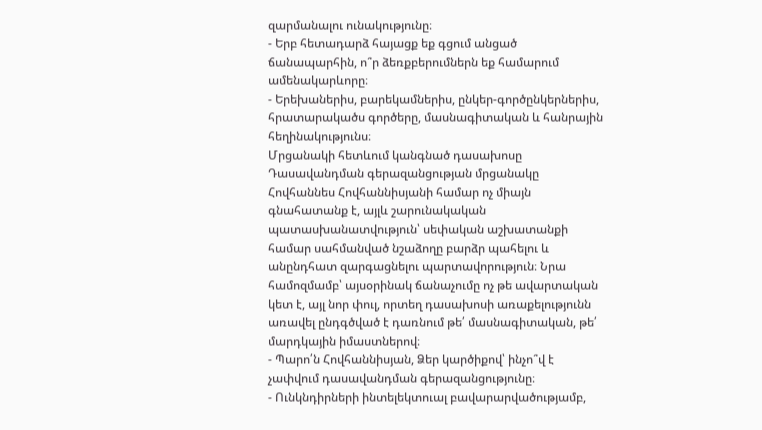զարմանալու ունակությունը։
- Երբ հետադարձ հայացք եք գցում անցած ճանապարհին, ո՞ր ձեռքբերումներն եք համարում ամենակարևորը։
- Երեխաներիս, բարեկամներիս, ընկեր-գործընկերներիս, հրատարակածս գործերը, մասնագիտական և հանրային հեղինակությունս։
Մրցանակի հետևում կանգնած դասախոսը
Դասավանդման գերազանցության մրցանակը Հովհաննես Հովհաննիսյանի համար ոչ միայն գնահատանք է, այլև շարունակական պատասխանատվություն՝ սեփական աշխատանքի համար սահմանված նշաձողը բարձր պահելու և անընդհատ զարգացնելու պարտավորություն։ Նրա համոզմամբ՝ այսօրինակ ճանաչումը ոչ թե ավարտական կետ է, այլ նոր փուլ, որտեղ դասախոսի առաքելությունն առավել ընդգծված է դառնում թե՛ մասնագիտական, թե՛ մարդկային իմաստներով։
- Պարո՛ն Հովհաննիսյան, Ձեր կարծիքով՝ ինչո՞վ է չափվում դասավանդման գերազանցությունը։
- Ունկնդիրների ինտելեկտուալ բավարարվածությամբ,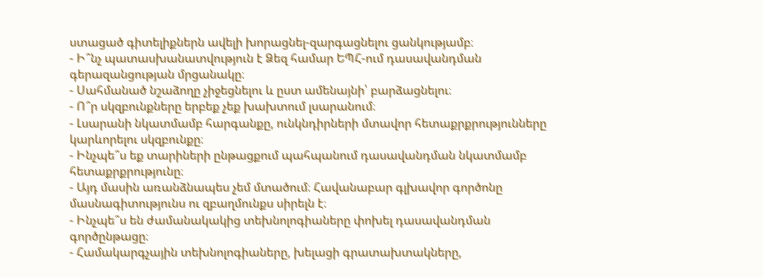ստացած գիտելիքներն ավելի խորացնել-զարգացնելու ցանկությամբ։
- Ի՞նչ պատասխանատվություն է Ձեզ համար ԵՊՀ-ում դասավանդման գերազանցության մրցանակը։
- Սահմանած նշաձողը չիջեցնելու և ըստ ամենայնի՝ բարձացնելու։
- Ո՞ր սկզբունքները երբեք չեք խախտում լսարանում։
- Լսարանի նկատմամբ հարգանքը, ունկնդիրների մտավոր հետաքրքրությունները կարևորելու սկզբունքը։
- Ինչպե՞ս եք տարիների ընթացքում պահպանում դասավանդման նկատմամբ հետաքրքրությունը։
- Այդ մասին առանձնապես չեմ մտածում։ Հավանաբար գլխավոր գործոնը մասնագիտությունս ու զբաղմունքս սիրելն է։
- Ինչպե՞ս են ժամանակակից տեխնոլոգիաները փոխել դասավանդման գործընթացը։
- Համակարգչային տեխնոլոգիաները, խելացի գրատախտակները,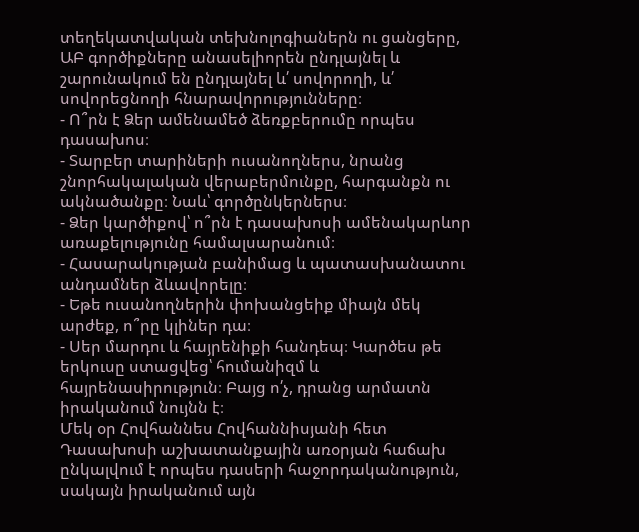տեղեկատվական տեխնոլոգիաներն ու ցանցերը, ԱԲ գործիքները անասելիորեն ընդլայնել և շարունակում են ընդլայնել և՛ սովորողի, և՛ սովորեցնողի հնարավորությունները։
- Ո՞րն է Ձեր ամենամեծ ձեռքբերումը որպես դասախոս։
- Տարբեր տարիների ուսանողներս, նրանց շնորհակալական վերաբերմունքը, հարգանքն ու ակնածանքը։ Նաև՝ գործընկերներս։
- Ձեր կարծիքով՝ ո՞րն է դասախոսի ամենակարևոր առաքելությունը համալսարանում։
- Հասարակության բանիմաց և պատասխանատու անդամներ ձևավորելը։
- Եթե ուսանողներին փոխանցեիք միայն մեկ արժեք, ո՞րը կլիներ դա։
- Սեր մարդու և հայրենիքի հանդեպ։ Կարծես թե երկուսը ստացվեց՝ հումանիզմ և հայրենասիրություն։ Բայց ո՛չ, դրանց արմատն իրականում նույնն է։
Մեկ օր Հովհաննես Հովհաննիսյանի հետ
Դասախոսի աշխատանքային առօրյան հաճախ ընկալվում է որպես դասերի հաջորդականություն, սակայն իրականում այն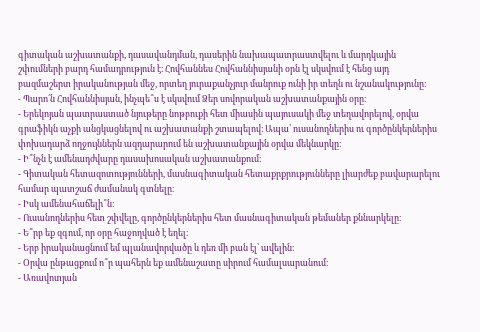գիտական աշխատանքի, դասավանդման, դասերին նախապատրաստվելու և մարդկային շփումների բարդ համադրություն է։ Հովհաննես Հովհաննիսյանի օրն էլ սկսվում է հենց այդ բազմաշերտ իրականության մեջ, որտեղ յուրաքանչյուր մանրուք ունի իր տեղն ու նշանակությունը։
- Պարո՛ն Հովհաննիսյան, ինչպե՞ս է սկսվում Ձեր սովորական աշխատանքային օրը։
- Երեկոյան պատրաստած նյութերը նոթբուքի հետ միասին պայուսակի մեջ տեղավորելով, օրվա գրաֆիկն աչքի անցկացնելով ու աշխատանքի շտապելով։ Ապա՝ ուսանողներիս ու գործընկերներիս փոխադարձ ողջույններն ազդարարում են աշխատանքային օրվա մեկնարկը։
- Ի՞նչն է ամենադժվարը դասախոսական աշխատանքում։
- Գիտական հետազոտությունների, մասնագիտական հետաքրքրությունները լիարժեք բավարարելու համար պատշաճ ժամանակ գտնելը։
- Իսկ ամենահաճելի՞ն։
- Ուսանողներիս հետ շփվելը, գործընկերներիս հետ մասնագիտական թեմաներ քննարկելը։
- Ե՞րբ եք զգում, որ օրը հաջողված է եղել։
- Երբ իրականացնում եմ պլանավորվածը և դեռ մի բան էլ՝ ավելին։
- Օրվա ընթացքում ո՞ր պահերն եք ամենաշատը սիրում համալսարանում։
- Առավոտյան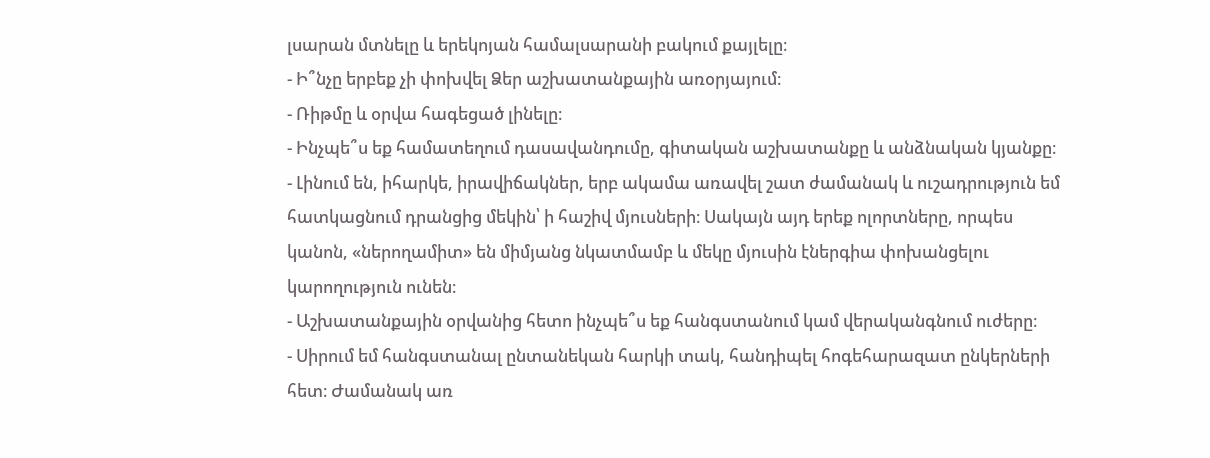լսարան մտնելը և երեկոյան համալսարանի բակում քայլելը։
- Ի՞նչը երբեք չի փոխվել Ձեր աշխատանքային առօրյայում։
- Ռիթմը և օրվա հագեցած լինելը։
- Ինչպե՞ս եք համատեղում դասավանդումը, գիտական աշխատանքը և անձնական կյանքը։
- Լինում են, իհարկե, իրավիճակներ, երբ ակամա առավել շատ ժամանակ և ուշադրություն եմ հատկացնում դրանցից մեկին՝ ի հաշիվ մյուսների։ Սակայն այդ երեք ոլորտները, որպես կանոն, «ներողամիտ» են միմյանց նկատմամբ և մեկը մյուսին էներգիա փոխանցելու կարողություն ունեն։
- Աշխատանքային օրվանից հետո ինչպե՞ս եք հանգստանում կամ վերականգնում ուժերը։
- Սիրում եմ հանգստանալ ընտանեկան հարկի տակ, հանդիպել հոգեհարազատ ընկերների հետ։ Ժամանակ առ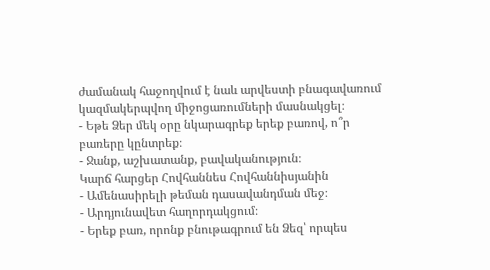ժամանակ հաջողվում է նաև արվեստի բնագավառում կազմակերպվող միջոցառումների մասնակցել։
- Եթե Ձեր մեկ օրը նկարագրեք երեք բառով, ո՞ր բառերը կընտրեք։
- Ջանք, աշխատանք, բավականություն։
Կարճ հարցեր Հովհաննես Հովհաննիսյանին
- Ամենասիրելի թեման դասավանդման մեջ։
- Արդյունավետ հաղորդակցում։
- Երեք բառ, որոնք բնութագրում են Ձեզ՝ որպես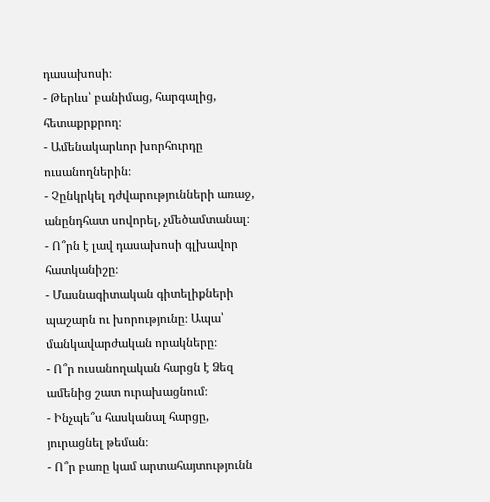դասախոսի։
- Թերևս՝ բանիմաց, հարգալից, հետաքրքրող։
- Ամենակարևոր խորհուրդը ուսանողներին։
- Չընկրկել դժվարությունների առաջ, անընդհատ սովորել, չմեծամտանալ։
- Ո՞րն է լավ դասախոսի գլխավոր հատկանիշը։
- Մասնագիտական գիտելիքների պաշարն ու խորությունը։ Ապա՝ մանկավարժական որակները։
- Ո՞ր ուսանողական հարցն է Ձեզ ամենից շատ ուրախացնում։
- Ինչպե՞ս հասկանալ հարցը, յուրացնել թեման։
- Ո՞ր բառը կամ արտահայտությունն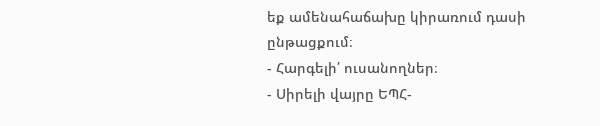եք ամենահաճախը կիրառում դասի ընթացքում։
- Հարգելի՛ ուսանողներ։
- Սիրելի վայրը ԵՊՀ-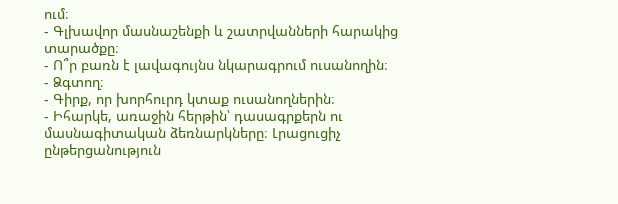ում։
- Գլխավոր մասնաշենքի և շատրվանների հարակից տարածքը։
- Ո՞ր բառն է լավագույնս նկարագրում ուսանողին։
- Ձգտող։
- Գիրք, որ խորհուրդ կտաք ուսանողներին։
- Իհարկե, առաջին հերթին՝ դասագրքերն ու մասնագիտական ձեռնարկները։ Լրացուցիչ ընթերցանություն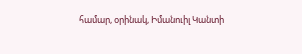համար, օրինակ, Իմանուիլ Կանտի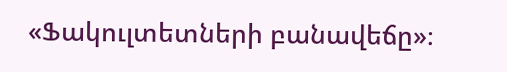«Ֆակուլտետների բանավեճը»։